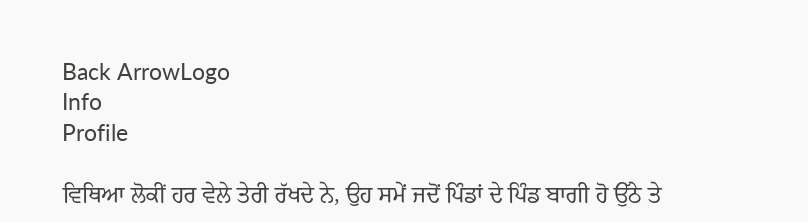Back ArrowLogo
Info
Profile

ਵਿਥਿਆ ਲੋਕੀਂ ਹਰ ਵੇਲੇ ਤੇਰੀ ਰੱਖਦੇ ਨੇ, ਉਹ ਸਮੇਂ ਜਦੋਂ ਪਿੰਡਾਂ ਦੇ ਪਿੰਡ ਬਾਗੀ ਹੋ ਉੱਠੇ ਤੇ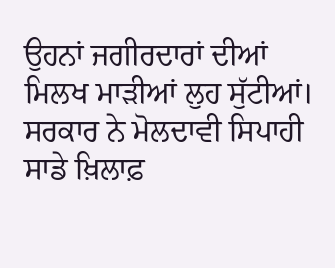ਉਹਨਾਂ ਜਗੀਰਦਾਰਾਂ ਦੀਆਂ ਮਿਲਖ ਮਾੜੀਆਂ ਲੁਹ ਸੁੱਟੀਆਂ। ਸਰਕਾਰ ਨੇ ਮੋਲਦਾਵੀ ਸਿਪਾਹੀ ਸਾਡੇ ਖ਼ਿਲਾਫ਼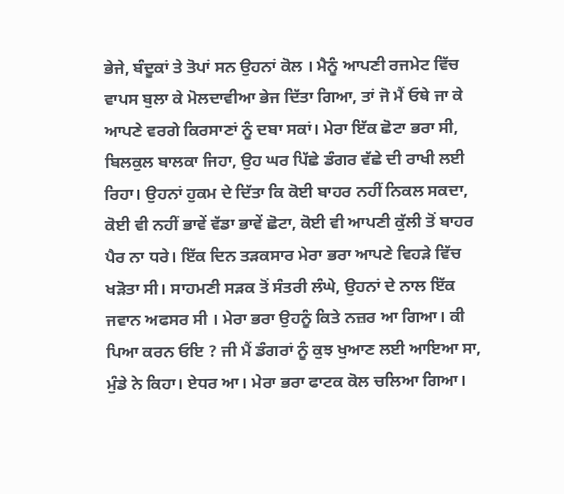ਭੇਜੇ, ਬੰਦੂਕਾਂ ਤੇ ਤੋਪਾਂ ਸਨ ਉਹਨਾਂ ਕੋਲ । ਮੈਨੂੰ ਆਪਣੀ ਰਜਮੇਟ ਵਿੱਚ ਵਾਪਸ ਬੁਲਾ ਕੇ ਮੋਲਦਾਵੀਆ ਭੇਜ ਦਿੱਤਾ ਗਿਆ, ਤਾਂ ਜੋ ਮੈਂ ਓਥੇ ਜਾ ਕੇ ਆਪਣੇ ਵਰਗੇ ਕਿਰਸਾਣਾਂ ਨੂੰ ਦਬਾ ਸਕਾਂ। ਮੇਰਾ ਇੱਕ ਛੋਟਾ ਭਰਾ ਸੀ, ਬਿਲਕੁਲ ਬਾਲਕਾ ਜਿਹਾ, ਉਹ ਘਰ ਪਿੱਛੇ ਡੰਗਰ ਵੱਛੇ ਦੀ ਰਾਖੀ ਲਈ ਰਿਹਾ। ਉਹਨਾਂ ਹੁਕਮ ਦੇ ਦਿੱਤਾ ਕਿ ਕੋਈ ਬਾਹਰ ਨਹੀਂ ਨਿਕਲ ਸਕਦਾ, ਕੋਈ ਵੀ ਨਹੀਂ ਭਾਵੇਂ ਵੱਡਾ ਭਾਵੇਂ ਛੋਟਾ, ਕੋਈ ਵੀ ਆਪਣੀ ਕੁੱਲੀ ਤੋਂ ਬਾਹਰ ਪੈਰ ਨਾ ਧਰੇ। ਇੱਕ ਦਿਨ ਤੜਕਸਾਰ ਮੇਰਾ ਭਰਾ ਆਪਣੇ ਵਿਹੜੇ ਵਿੱਚ ਖੜੋਤਾ ਸੀ। ਸਾਹਮਣੀ ਸੜਕ ਤੋਂ ਸੰਤਰੀ ਲੰਘੇ, ਉਹਨਾਂ ਦੇ ਨਾਲ ਇੱਕ ਜਵਾਨ ਅਫਸਰ ਸੀ । ਮੇਰਾ ਭਰਾ ਉਹਨੂੰ ਕਿਤੇ ਨਜ਼ਰ ਆ ਗਿਆ। ਕੀ ਪਿਆ ਕਰਨ ਓਇ ? ਜੀ ਮੈਂ ਡੰਗਰਾਂ ਨੂੰ ਕੁਝ ਖੁਆਣ ਲਈ ਆਇਆ ਸਾ, ਮੁੰਡੇ ਨੇ ਕਿਹਾ। ਏਧਰ ਆ। ਮੇਰਾ ਭਰਾ ਫਾਟਕ ਕੋਲ ਚਲਿਆ ਗਿਆ।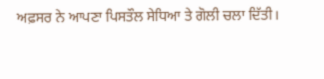ਅਫ਼ਸਰ ਨੇ ਆਪਣਾ ਪਿਸਤੌਲ ਸੇਧਿਆ ਤੇ ਗੋਲੀ ਚਲਾ ਦਿੱਤੀ।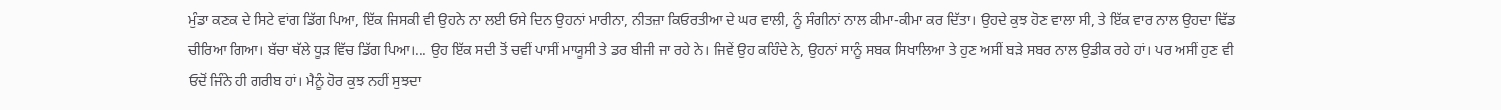ਮੁੰਡਾ ਕਣਕ ਦੇ ਸਿਟੇ ਵਾਂਗ ਡਿੱਗ ਪਿਆ, ਇੱਕ ਜਿਸਕੀ ਵੀ ਉਹਨੇ ਨਾ ਲਈ ਓਸੇ ਦਿਨ ਉਹਨਾਂ ਮਾਰੀਨਾ, ਨੀਤਜ਼ਾ ਕਿਓਰਤੀਆ ਦੇ ਘਰ ਵਾਲੀ, ਨੂੰ ਸੰਗੀਨਾਂ ਨਾਲ ਕੀਮਾ-ਕੀਮਾ ਕਰ ਦਿੱਤਾ। ਉਹਦੇ ਕੁਝ ਹੋਣ ਵਾਲਾ ਸੀ, ਤੇ ਇੱਕ ਵਾਰ ਨਾਲ ਉਹਦਾ ਢਿੱਡ ਚੀਰਿਆ ਗਿਆ। ਬੱਚਾ ਥੱਲੇ ਧੂੜ ਵਿੱਚ ਡਿੱਗ ਪਿਆ।... ਉਹ ਇੱਕ ਸਦੀ ਤੋਂ ਚਵੀਂ ਪਾਸੀਂ ਮਾਯੂਸੀ ਤੇ ਡਰ ਬੀਜੀ ਜਾ ਰਹੇ ਨੇ। ਜਿਵੇਂ ਉਹ ਕਹਿੰਦੇ ਨੇ, ਉਹਨਾਂ ਸਾਨੂੰ ਸਬਕ ਸਿਖਾਲਿਆ ਤੇ ਹੁਣ ਅਸੀਂ ਬੜੇ ਸਬਰ ਨਾਲ ਉਡੀਕ ਰਹੇ ਹਾਂ। ਪਰ ਅਸੀਂ ਹੁਣ ਵੀ ਓਦੋਂ ਜਿੰਨੇ ਹੀ ਗਰੀਬ ਹਾਂ। ਮੈਨੂੰ ਹੋਰ ਕੁਝ ਨਹੀਂ ਸੁਝਦਾ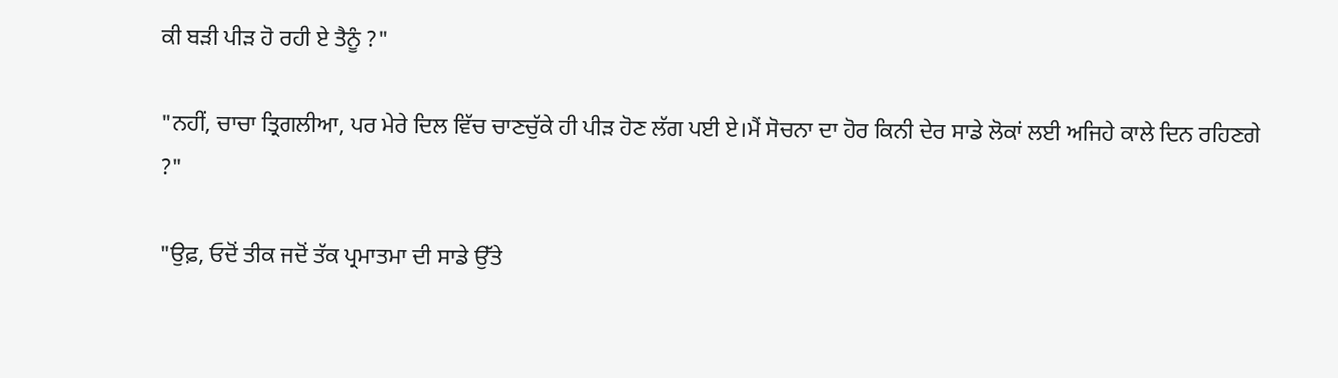ਕੀ ਬੜੀ ਪੀੜ ਹੋ ਰਹੀ ਏ ਤੈਨੂੰ ?"

"ਨਹੀਂ, ਚਾਚਾ ਤ੍ਰਿਗਲੀਆ, ਪਰ ਮੇਰੇ ਦਿਲ ਵਿੱਚ ਚਾਣਚੁੱਕੇ ਹੀ ਪੀੜ ਹੋਣ ਲੱਗ ਪਈ ਏ।ਮੈਂ ਸੋਚਨਾ ਦਾ ਹੋਰ ਕਿਨੀ ਦੇਰ ਸਾਡੇ ਲੋਕਾਂ ਲਈ ਅਜਿਹੇ ਕਾਲੇ ਦਿਨ ਰਹਿਣਗੇ ?"

"ਉਫ਼, ਓਦੋਂ ਤੀਕ ਜਦੋਂ ਤੱਕ ਪ੍ਰਮਾਤਮਾ ਦੀ ਸਾਡੇ ਉੱਤੇ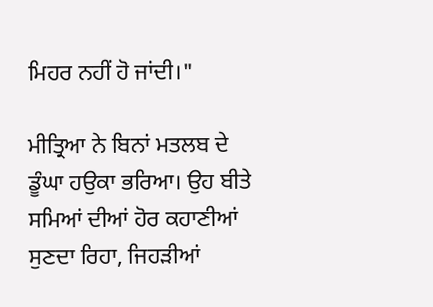ਮਿਹਰ ਨਹੀਂ ਹੋ ਜਾਂਦੀ।"

ਮੀਤ੍ਰਿਆ ਨੇ ਬਿਨਾਂ ਮਤਲਬ ਦੇ ਡੂੰਘਾ ਹਉਕਾ ਭਰਿਆ। ਉਹ ਬੀਤੇ ਸਮਿਆਂ ਦੀਆਂ ਹੋਰ ਕਹਾਣੀਆਂ ਸੁਣਦਾ ਰਿਹਾ, ਜਿਹੜੀਆਂ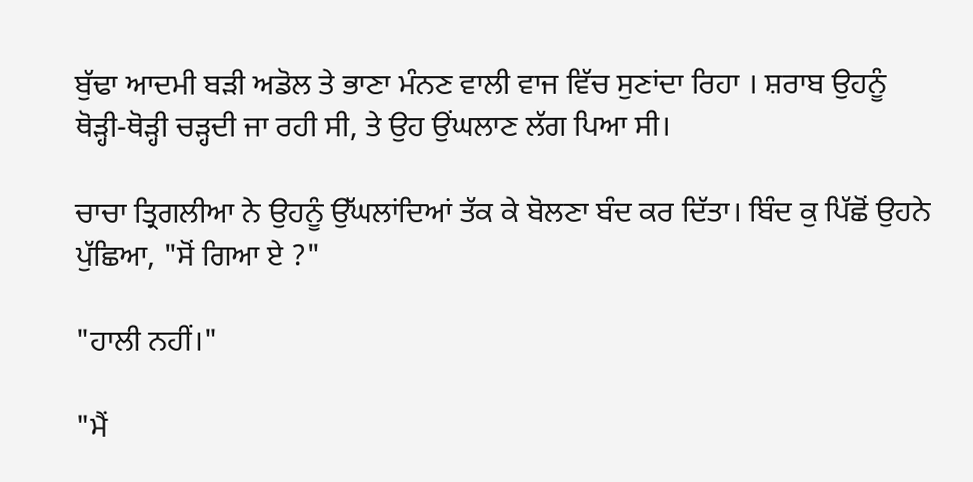ਬੁੱਢਾ ਆਦਮੀ ਬੜੀ ਅਡੋਲ ਤੇ ਭਾਣਾ ਮੰਨਣ ਵਾਲੀ ਵਾਜ ਵਿੱਚ ਸੁਣਾਂਦਾ ਰਿਹਾ । ਸ਼ਰਾਬ ਉਹਨੂੰ ਥੋੜ੍ਹੀ-ਥੋੜ੍ਹੀ ਚੜ੍ਹਦੀ ਜਾ ਰਹੀ ਸੀ, ਤੇ ਉਹ ਉਂਘਲਾਣ ਲੱਗ ਪਿਆ ਸੀ।

ਚਾਚਾ ਤ੍ਰਿਗਲੀਆ ਨੇ ਉਹਨੂੰ ਉੱਘਲਾਂਦਿਆਂ ਤੱਕ ਕੇ ਬੋਲਣਾ ਬੰਦ ਕਰ ਦਿੱਤਾ। ਬਿੰਦ ਕੁ ਪਿੱਛੋਂ ਉਹਨੇ ਪੁੱਛਿਆ, "ਸੋਂ ਗਿਆ ਏ ?"

"ਹਾਲੀ ਨਹੀਂ।"

"ਮੈਂ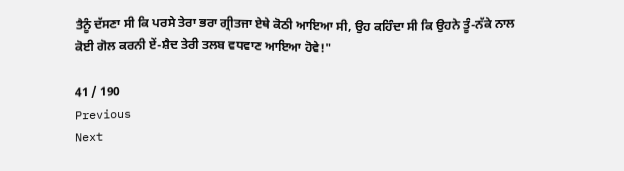ਤੈਨੂੰ ਦੱਸਣਾ ਸੀ ਕਿ ਪਰਸੇ ਤੇਰਾ ਭਰਾ ਗ੍ਰੀਤਜਾ ਏਥੇ ਕੋਠੀ ਆਇਆ ਸੀ, ਉਹ ਕਹਿੰਦਾ ਸੀ ਕਿ ਉਹਨੇ ਤੂੰ-ਨੱਕੇ ਨਾਲ ਕੋਈ ਗੋਲ ਕਰਨੀ ਏਂ-ਸ਼ੈਦ ਤੇਰੀ ਤਲਬ ਵਧਵਾਣ ਆਇਆ ਹੋਵੇ!"

41 / 190
Previous
Next